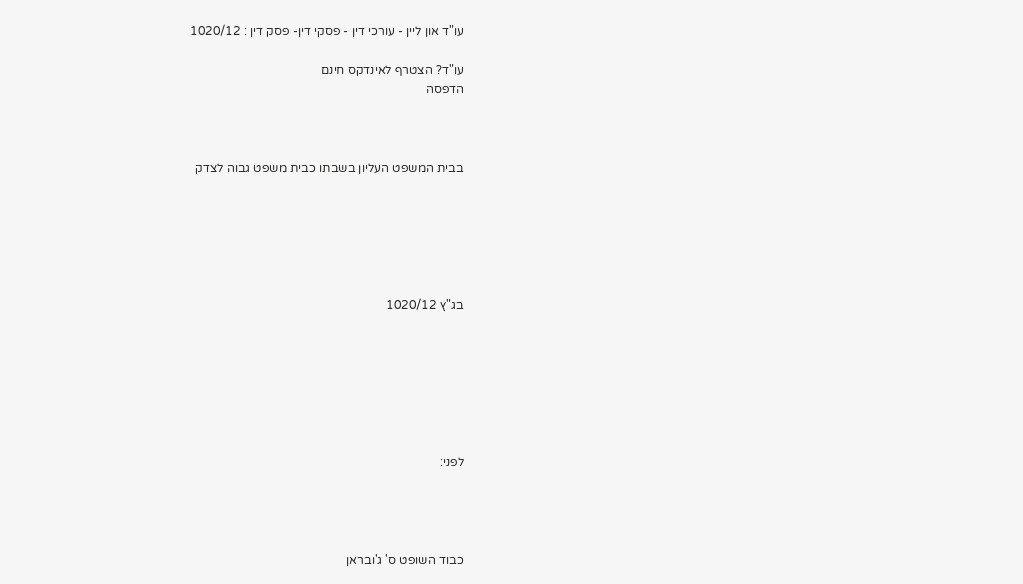עו"ד און ליין - עורכי דין - פסקי דין- פסק דין : 1020/12

עו"ד? הצטרף לאינדקס חינם
הדפסה



בבית המשפט העליון בשבתו כבית משפט גבוה לצדק






בג"ץ 1020/12







לפני:




כבוד השופט ס' ג'ובראן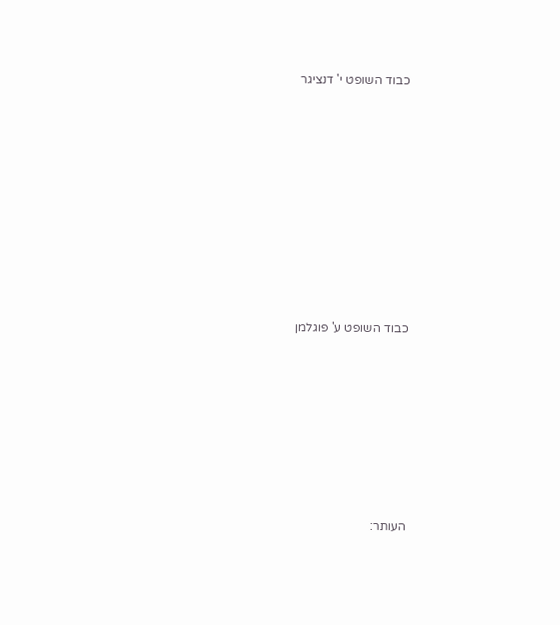כבוד השופט י' דנציגר









כבוד השופט ע' פוגלמן







העותר: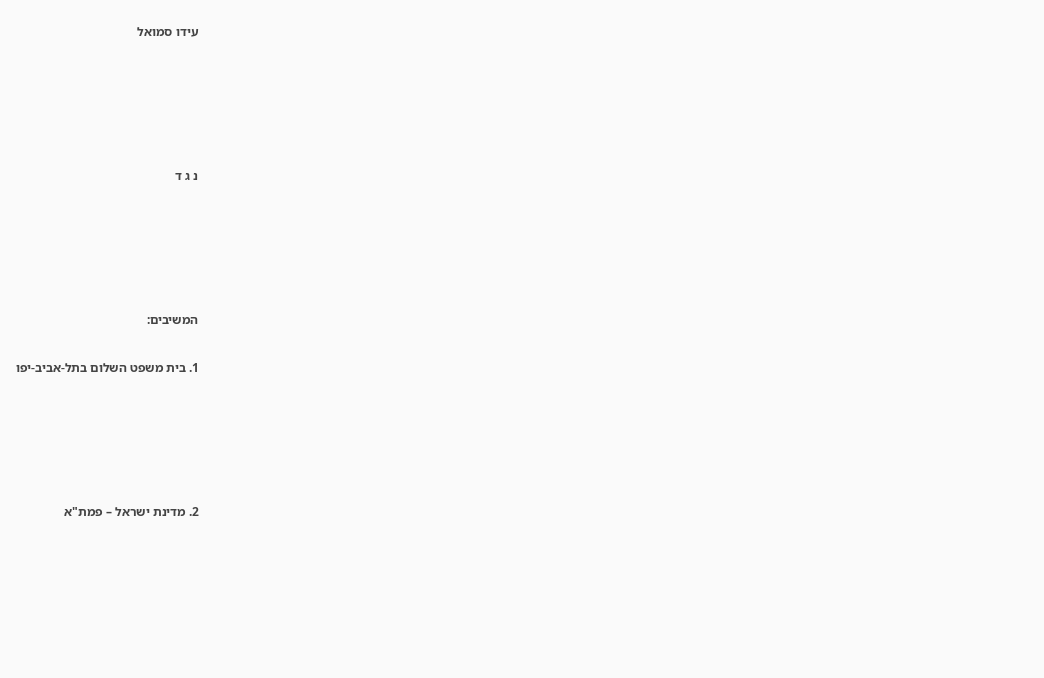עידו סמואל





נ ג ד





המשיבים:

1. בית משפט השלום בתל-אביב-יפו





2. מדינת ישראל – פמת"א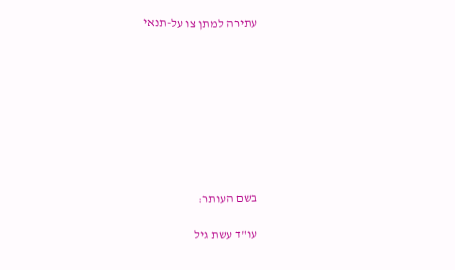עתירה למתן צו על-תנאי









בשם העותר:

עו"ד עשת גיל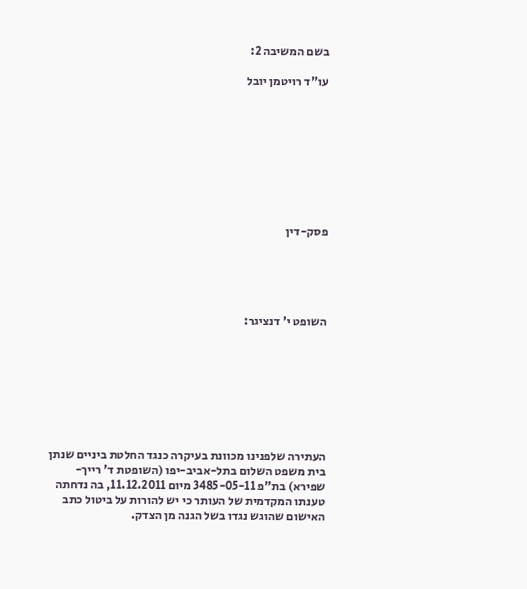בשם המשיבה 2:

עו"ד רויטמן יובל









פסק-דין





השופט י' דנציגר:








העתירה שלפנינו מכוונת בעיקרה כנגד החלטת ביניים שנתן בית משפט השלום בתל-אביב-יפו (השופטת ד' רייך-שפירא) בת"פ 3485-05-11 מיום 11.12.2011, בה נדחתה טענתו המקדמית של העותר כי יש להורות על ביטול כתב האישום שהוגש נגדו בשל הגנה מן הצדק.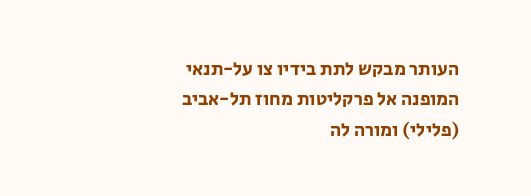העותר מבקש לתת בידיו צו על-תנאי המופנה אל פרקליטות מחוז תל-אביב (פלילי) ומורה לה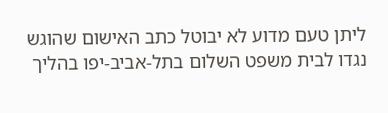ליתן טעם מדוע לא יבוטל כתב האישום שהוגש נגדו לבית משפט השלום בתל-אביב-יפו בהליך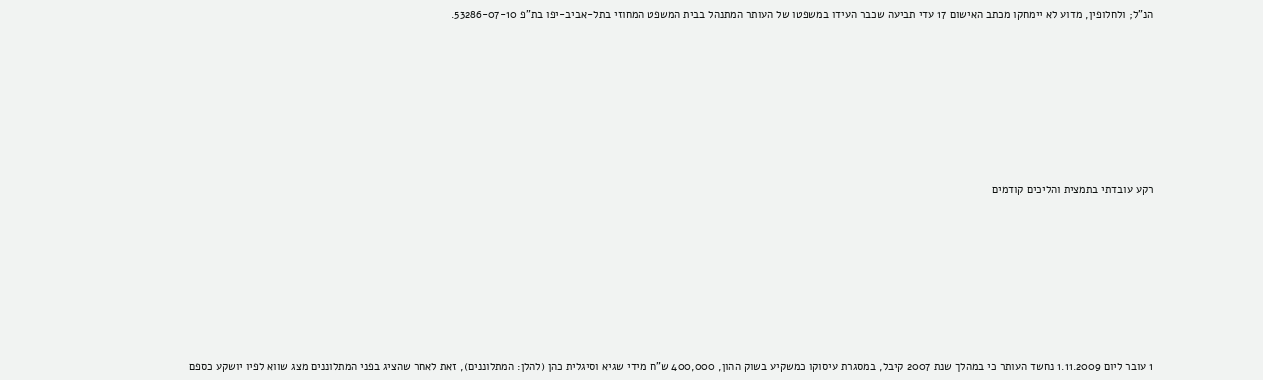הנ"ל; ולחלופין, מדוע לא יימחקו מכתב האישום 17 עדי תביעה שכבר העידו במשפטו של העותר המתנהל בבית המשפט המחוזי בתל-אביב-יפו בת"פ 53286-07-10.









רקע עובדתי בתמצית והליכים קודמים









1 עובר ליום 1.11.2009 נחשד העותר כי במהלך שנת 2007 קיבל, במסגרת עיסוקו כמשקיע בשוק ההון, 400,000 ש"ח מידי שגיא וסיגלית כהן (להלן: המתלוננים), זאת לאחר שהציג בפני המתלוננים מצג שווא לפיו יושקע כספם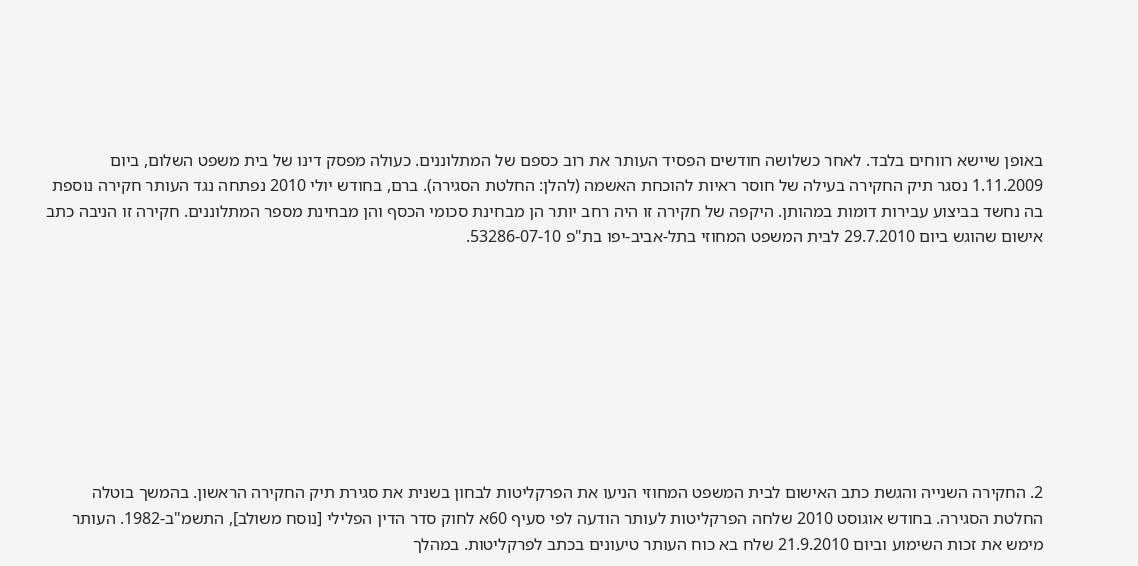באופן שיישא רווחים בלבד. לאחר כשלושה חודשים הפסיד העותר את רוב כספם של המתלוננים. כעולה מפסק דינו של בית משפט השלום, ביום 1.11.2009 נסגר תיק החקירה בעילה של חוסר ראיות להוכחת האשמה (להלן: החלטת הסגירה). ברם, בחודש יולי 2010 נפתחה נגד העותר חקירה נוספת בה נחשד בביצוע עבירות דומות במהותן. היקפה של חקירה זו היה רחב יותר הן מבחינת סכומי הכסף והן מבחינת מספר המתלוננים. חקירה זו הניבה כתב אישום שהוגש ביום 29.7.2010 לבית המשפט המחוזי בתל-אביב-יפו בת"פ 53286-07-10.









2. החקירה השנייה והגשת כתב האישום לבית המשפט המחוזי הניעו את הפרקליטות לבחון בשנית את סגירת תיק החקירה הראשון. בהמשך בוטלה החלטת הסגירה. בחודש אוגוסט 2010 שלחה הפרקליטות לעותר הודעה לפי סעיף 60א לחוק סדר הדין הפלילי [נוסח משולב], התשמ"ב-1982. העותר מימש את זכות השימוע וביום 21.9.2010 שלח בא כוח העותר טיעונים בכתב לפרקליטות. במהלך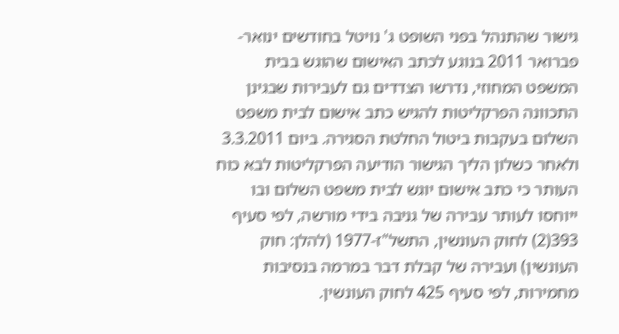גישור שהתנהל בפני השופט ג' נויטל בחודשים ינואר-פברואר 2011 בנוגע לכתב האישום שהוגש בבית המשפט המחוזי, נדרשו הצדדים גם לעבירות שבגינן התכוונה הפרקליטות להגיש כתב אישום לבית משפט השלום בעקבות ביטול החלטת הסגירה. ביום 3.3.2011 ולאחר כשלון הליך הגישור הודיעה הפרקליטות לבא כוח העותר כי כתב אישום יוגש לבית משפט השלום ובו ייוחסו לעותר עבירה של גניבה בידי מורשה, לפי סעיף 393(2) לחוק העונשין, התשל"ז-1977 (להלן: חוק העונשין) ועבירה של קבלת דבר במרמה בנסיבות מחמירות, לפי סעיף 425 לחוק העונשין.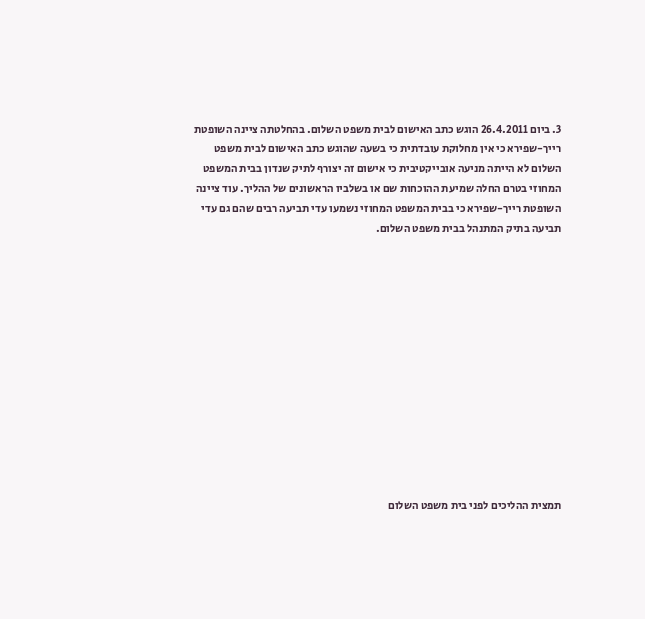3. ביום 26.4.2011 הוגש כתב האישום לבית משפט השלום. בהחלטתה ציינה השופטת רייך-שפירא כי אין מחלוקת עובדתית כי בשעה שהוגש כתב האישום לבית משפט השלום לא הייתה מניעה אובייקטיבית כי אישום זה יצורף לתיק שנדון בבית המשפט המחוזי בטרם החלה שמיעת ההוכחות שם או בשלביו הראשונים של ההליך. עוד ציינה השופטת רייך-שפירא כי בבית המשפט המחוזי נשמעו עדי תביעה רבים שהם גם עדי תביעה בתיק המתנהל בבית משפט השלום.













תמצית ההליכים לפני בית משפט השלום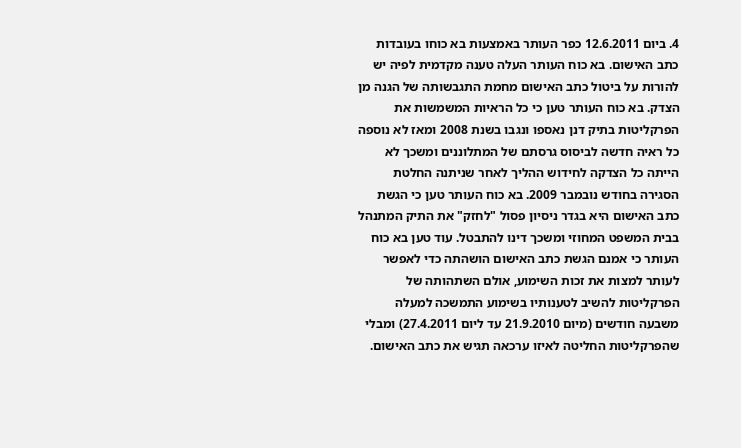4. ביום 12.6.2011 כפר העותר באמצעות בא כוחו בעובדות כתב האישום. בא כוח העותר העלה טענה מקדמית לפיה יש להורות על ביטול כתב האישום מחמת התגבשותה של הגנה מן הצדק. בא כוח העותר טען כי כל הראיות המשמשות את הפרקליטות בתיק דנן נאספו ונגבו בשנת 2008 ומאז לא נוספה כל ראיה חדשה לביסוס גרסתם של המתלוננים ומשכך לא הייתה כל הצדקה לחידוש ההליך לאחר שניתנה החלטת הסגירה בחודש נובמבר 2009. בא כוח העותר טען כי הגשת כתב האישום היא בגדר ניסיון פסול "לחזק" את התיק המתנהל בבית המשפט המחוזי ומשכך דינו להתבטל. עוד טען בא כוח העותר כי אמנם הגשת כתב האישום הושהתה כדי לאפשר לעותר למצות את זכות השימוע, אולם השתהותה של הפרקליטות להשיב לטענותיו בשימוע התמשכה למעלה משבעה חודשים (מיום 21.9.2010 עד ליום 27.4.2011) ומבלי שהפרקליטות החליטה לאיזו ערכאה תגיש את כתב האישום.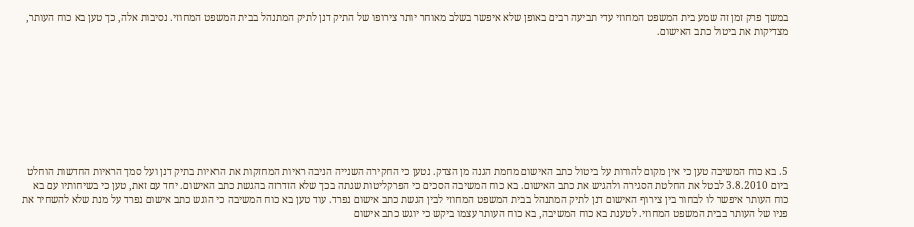במשך פרק זמן זה שמע בית המשפט המחוזי עדי תביעה רבים באופן שלא איפשר בשלב מאוחר יותר צירופו של התיק דנן לתיק המתנהל בבית המשפט המחוזי. נסיבות אלה, כך טען בא כוח העותר, מצדיקות את ביטול כתב האישום.









5. בא כוח המשיבה טען כי אין מקום להורות על ביטול כתב האישום מחמת הגנה מן הצדק. נטען כי החקירה השנייה הניבה ראיות המחזקות את הראיות בתיק דנן ועל סמך הראיות החדשות הוחלט ביום 3.8.2010 לבטל את החלטת הסגירה ולהגיש את כתב האישום. בא כוח המשיבה הסכים כי הפרקליטות שגתה בכך שלא הזדרזה בהגשת כתב האישום. יחד עם זאת, טען כי בשיחותיו עם בא כוח העותר איפשר לו לבחור בין צירוף האישום דנן לתיק המתנהל בבית המשפט המחוזי לבין הגשת כתב אישום נפרד. עוד טען בא כוח המשיבה כי הוגש כתב אישום נפרד על מנת שלא להשחיר את פניו של העותר בבית המשפט המחוזי. לטענת בא כוח המשיבה, בא כוח העותר עצמו ביקש כי יוגש כתב אישום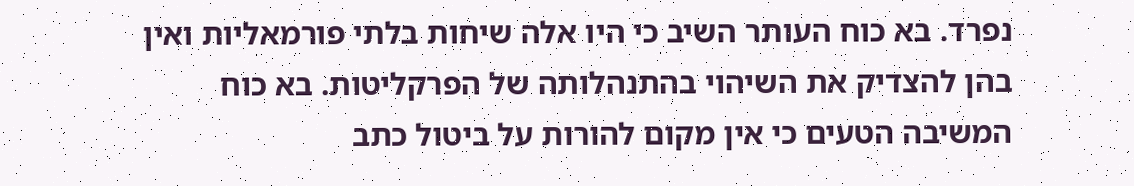נפרד. בא כוח העותר השיב כי היו אלה שיחות בלתי פורמאליות ואין בהן להצדיק את השיהוי בהתנהלותה של הפרקליטות. בא כוח המשיבה הטעים כי אין מקום להורות על ביטול כתב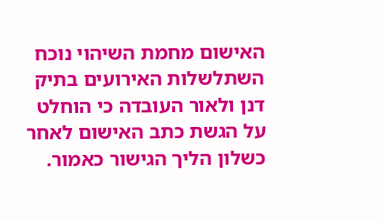האישום מחמת השיהוי נוכח השתלשלות האירועים בתיק דנן ולאור העובדה כי הוחלט על הגשת כתב האישום לאחר כשלון הליך הגישור כאמור.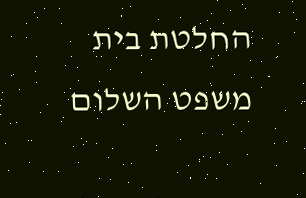החלטת בית משפט השלום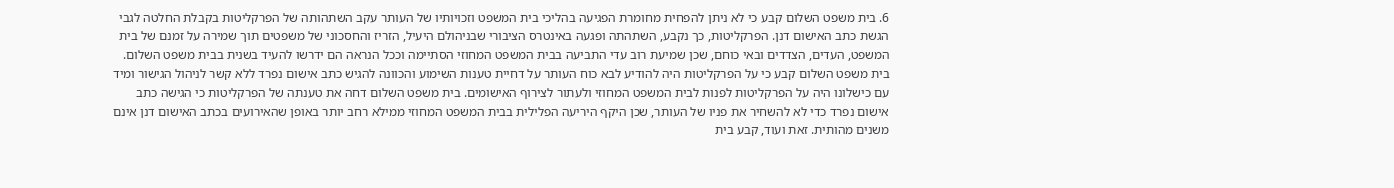6. בית משפט השלום קבע כי לא ניתן להפחית מחומרת הפגיעה בהליכי בית המשפט וזכויותיו של העותר עקב השתהותה של הפרקליטות בקבלת החלטה לגבי הגשת כתב האישום דנן. הפרקליטות, כך נקבע, השתהתה ופגעה באינטרס הציבורי שבניהולם היעיל, הזריז והחסכוני של משפטים תוך שמירה על זמנם של בית המשפט, העדים, הצדדים ובאי כוחם, שכן שמיעת רוב עדי התביעה בבית המשפט המחוזי הסתיימה וככל הנראה הם ידרשו להעיד בשנית בבית משפט השלום. בית משפט השלום קבע כי על הפרקליטות היה להודיע לבא כוח העותר על דחיית טענות השימוע והכוונה להגיש כתב אישום נפרד ללא קשר לניהול הגישור ומיד עם כישלונו היה על הפרקליטות לפנות לבית המשפט המחוזי ולעתור לצירוף האישומים. בית משפט השלום דחה את טענתה של הפרקליטות כי הגישה כתב אישום נפרד כדי לא להשחיר את פניו של העותר, שכן היקף היריעה הפלילית בבית המשפט המחוזי ממילא רחב יותר באופן שהאירועים בכתב האישום דנן אינם משנים מהותית. זאת ועוד, קבע בית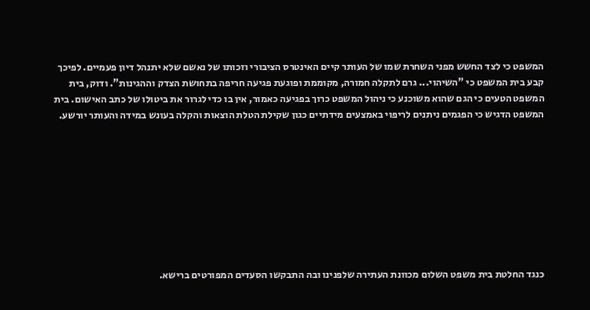המשפט כי לצד החשש מפני השחרת שמו של העותר קיים האינטרס הציבורי וזכותו של נאשם שלא יתנהל דיון פעמיים. לפיכך קבע בית המשפט כי "השיהוי... גרם לתקלה חמורה, מקוממת ופוגעת פגיעה חריפה בתחושת הצדק וההגינות". ודוק, בית המשפט הטעים כי הגם שהוא משוכנע כי ניהול המשפט כרוך בפגיעה כאמור, אין בו כדי לגרור את ביטולו של כתב האישום. בית המשפט הדגיש כי הפגמים ניתנים לריפוי באמצעים מידתיים כגון שקילת הטלת הוצאות והקלה בעונש במידה והעותר יורשע.









כנגד החלטת בית משפט השלום מכוונת העתירה שלפנינו ובה התבקשו הסעדים המפורטים ברישא.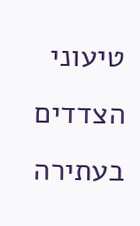טיעוני הצדדים בעתירה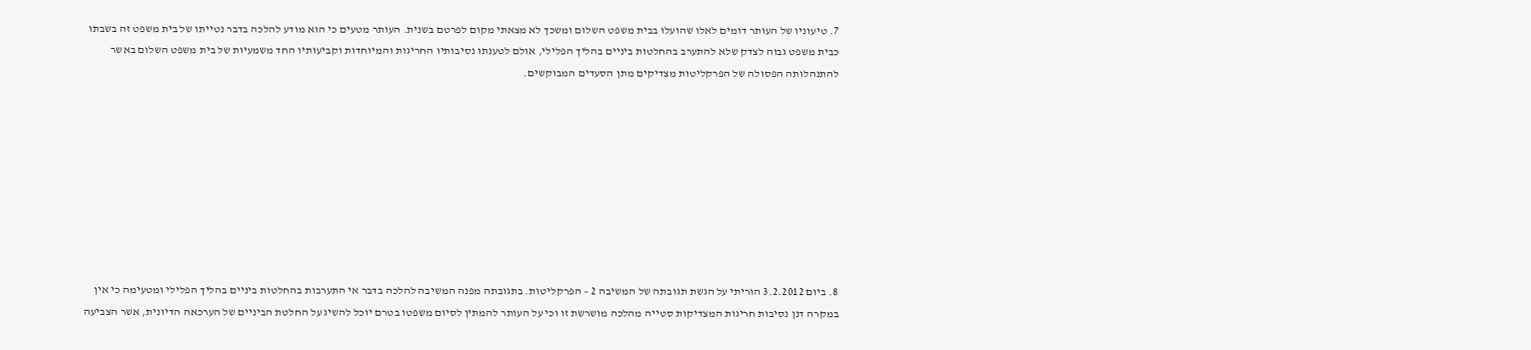7. טיעוניו של העותר דומים לאלו שהועלו בבית משפט השלום ומשכך לא מצאתי מקום לפרטם בשנית. העותר מטעים כי הוא מודע להלכה בדבר נטייתו של בית משפט זה בשבתו כבית משפט גבוה לצדק שלא להתערב בהחלטות ביניים בהליך הפלילי, אולם לטענתו נסיבותיו החריגות והמיוחדות וקביעותיו החד משמעיות של בית משפט השלום באשר להתנהלותה הפסולה של הפרקליטות מצדיקים מתן הסעדים המבוקשים.









8. ביום 3.2.2012 הוריתי על הגשת תגובתה של המשיבה 2 – הפרקליטות. בתגובתה מפנה המשיבה להלכה בדבר אי התערבות בהחלטות ביניים בהליך הפלילי ומטעימה כי אין במקרה דנן נסיבות חריגות המצדיקות סטייה מהלכה מושרשת זו וכי על העותר להמתין לסיום משפטו בטרם יוכל להשיג על החלטת הביניים של הערכאה הדיונית, אשר הצביעה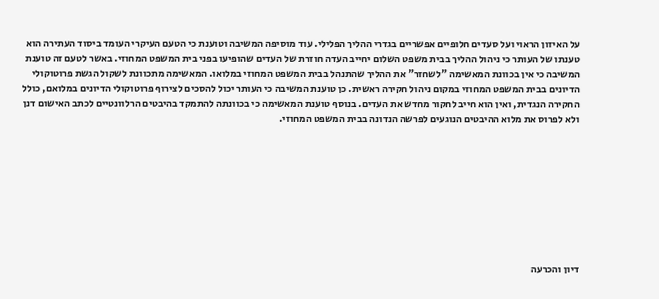על האיזון הראוי ועל סעדים חלופיים אפשריים בגדרי ההליך הפלילי. עוד מוסיפה המשיבה וטוענת כי הטעם העיקרי העומד ביסוד העתירה הוא טענתו של העותר כי ניהול ההליך בבית משפט השלום יחייב העדה חוזרת של העדים שהופיעו בפני בית המשפט המחוזי. באשר לטעם זה טוענת המשיבה כי אין בכוונת המאשימה "לשחזר" את ההליך שהתנהל בבית המשפט המחוזי במלואו. המאשימה מתכוונת לשקול הגשת פרוטוקולי הדיונים בבית המשפט המחוזי במקום ניהול חקירה ראשית. כן טוענת המשיבה כי העותר יכול להסכים לצירוף פרוטוקולי הדיונים במלואם, כולל החקירה הנגדית, ואין הוא חייב לחקור מחדש את העדים. בנוסף טוענת המאשימה כי בכוונתה להתמקד בהיבטים הרלוונטיים לכתב האישום דנן ולא לפרוס את מלוא ההיבטים הנוגעים לפרשה הנדונה בבית המשפט המחוזי.









דיון והכרעה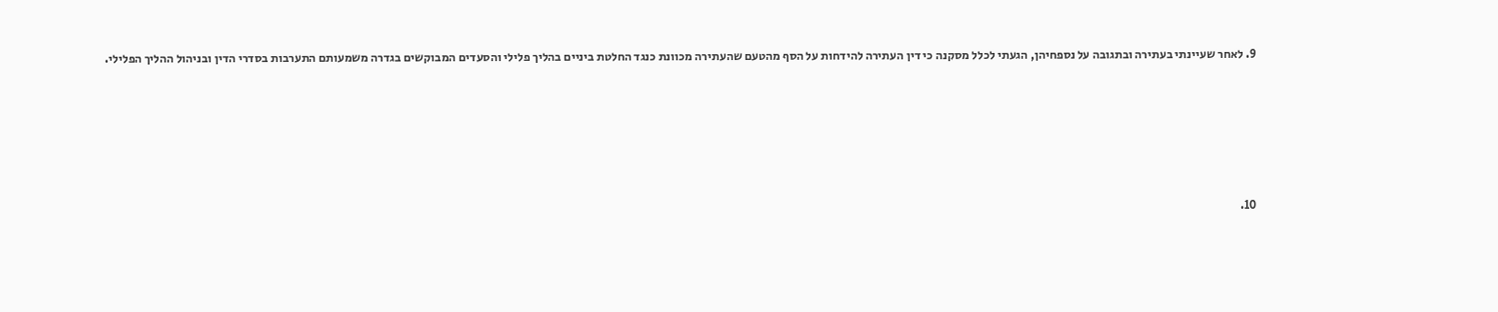9. לאחר שעיינתי בעתירה ובתגובה על נספחיהן, הגעתי לכלל מסקנה כי דין העתירה להידחות על הסף מהטעם שהעתירה מכוונת כנגד החלטת ביניים בהליך פלילי והסעדים המבוקשים בגדרה משמעותם התערבות בסדרי הדין ובניהול ההליך הפלילי.









10.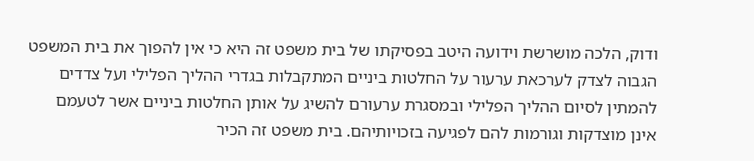ודוק, הלכה מושרשת וידועה היטב בפסיקתו של בית משפט זה היא כי אין להפוך את בית המשפט הגבוה לצדק לערכאת ערעור על החלטות ביניים המתקבלות בגדרי ההליך הפלילי ועל צדדים להמתין לסיום ההליך הפלילי ובמסגרת ערעורם להשיג על אותן החלטות ביניים אשר לטעמם אינן מוצדקות וגורמות להם לפגיעה בזכויותיהם. בית משפט זה הכיר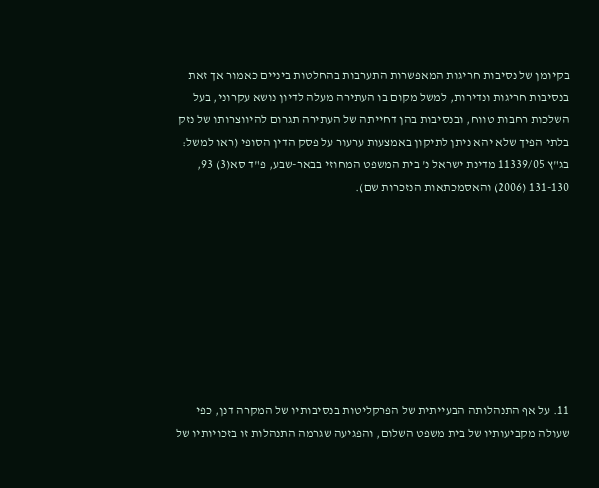בקיומן של נסיבות חריגות המאפשרות התערבות בהחלטות ביניים כאמור אך זאת בנסיבות חריגות ונדירות, למשל מקום בו העתירה מעלה לדיון נושא עקרוני, בעל השלכות רחבות טווח, ובנסיבות בהן דחייתה של העתירה תגרום להיווצרותו של נזק בלתי הפיך שלא יהא ניתן לתיקון באמצעות ערעור על פסק הדין הסופי (ראו למשל: בג"ץ 11339/05 מדינת ישראל נ' בית המשפט המחוזי בבאר-שבע, פ"ד סא(3) 93, 131-130 (2006) והאסמכתאות הנזכרות שם).









11. על אף התנהלותה הבעייתית של הפרקליטות בנסיבותיו של המקרה דנן, כפי שעולה מקביעותיו של בית משפט השלום, והפגיעה שגרמה התנהלות זו בזכויותיו של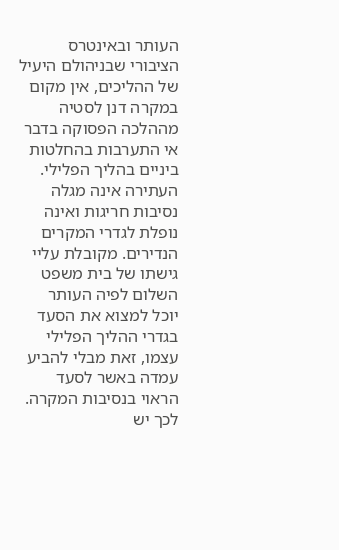העותר ובאינטרס הציבורי שבניהולם היעיל של ההליכים, אין מקום במקרה דנן לסטיה מההלכה הפסוקה בדבר אי התערבות בהחלטות ביניים בהליך הפלילי. העתירה אינה מגלה נסיבות חריגות ואינה נופלת לגדרי המקרים הנדירים. מקובלת עליי גישתו של בית משפט השלום לפיה העותר יוכל למצוא את הסעד בגדרי ההליך הפלילי עצמו, זאת מבלי להביע עמדה באשר לסעד הראוי בנסיבות המקרה. לכך יש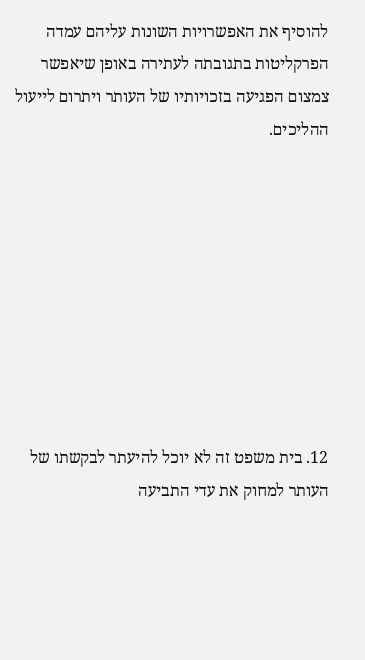להוסיף את האפשרויות השונות עליהם עמדה הפרקליטות בתגובתה לעתירה באופן שיאפשר צמצום הפגיעה בזכויותיו של העותר ויתרום לייעול ההליכים.









12. בית משפט זה לא יוכל להיעתר לבקשתו של העותר למחוק את עדי התביעה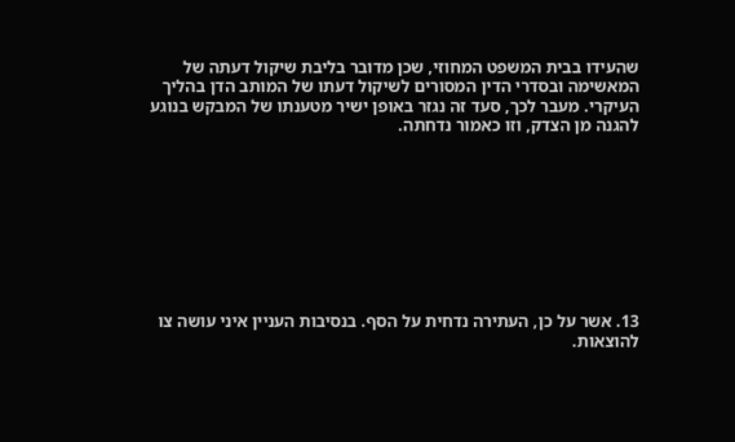שהעידו בבית המשפט המחוזי, שכן מדובר בליבת שיקול דעתה של המאשימה ובסדרי הדין המסורים לשיקול דעתו של המותב הדן בהליך העיקרי. מעבר לכך, סעד זה נגזר באופן ישיר מטענתו של המבקש בנוגע להגנה מן הצדק, וזו כאמור נדחתה.









13. אשר על כן, העתירה נדחית על הסף. בנסיבות העניין איני עושה צו להוצאות.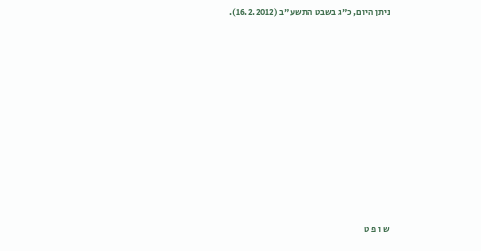ניתן היום, כ"ג בשבט התשע"ב (16.2.2012).













ש ו פ ט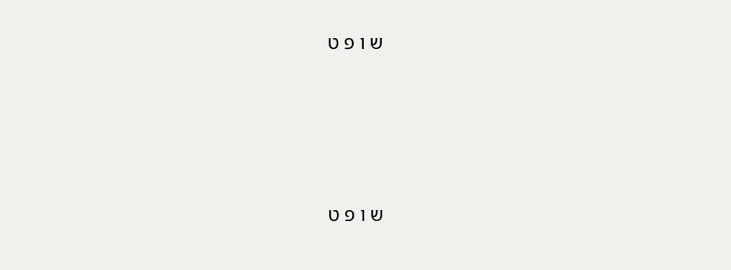ש ו פ ט





ש ו פ ט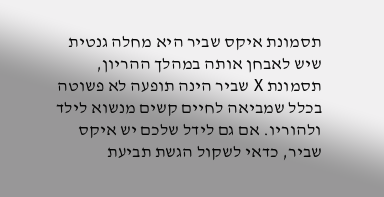תסמונת איקס שביר היא מחלה גנטית שיש לאבחן אותה במהלך ההריון, תסמונת X שביר הינה תופעה לא פשוטה בכלל שמביאה לחיים קשים מנשוא לילד ולהוריו. אם גם לידל שלכם יש איקס שביר, כדאי לשקול הגשת תביעת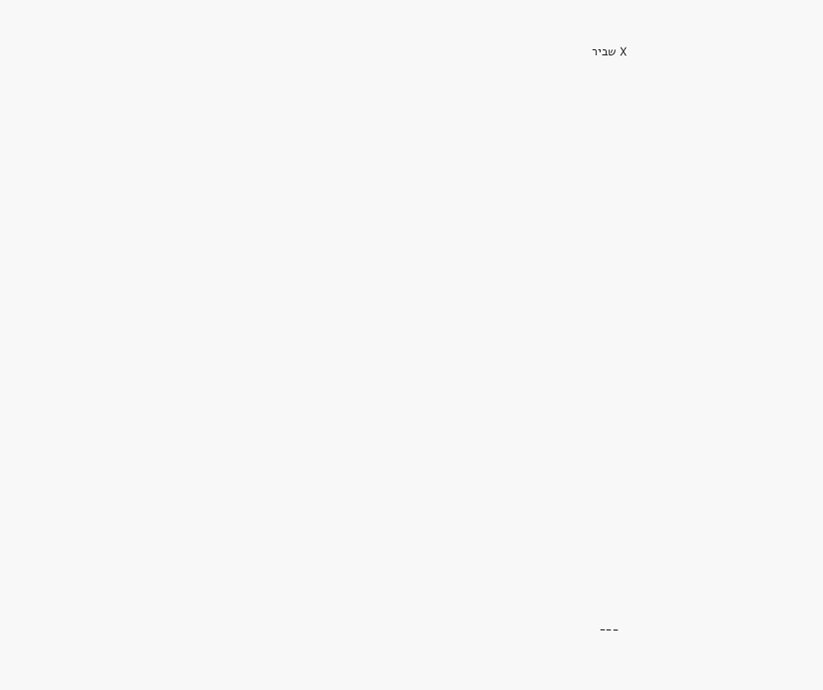X שביר







































___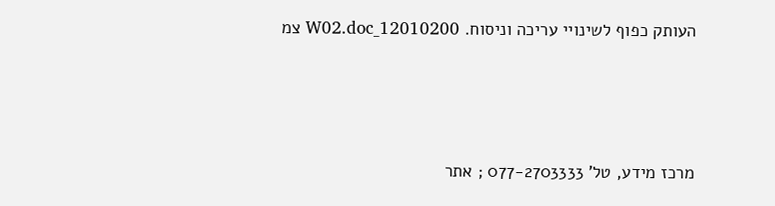העותק כפוף לשינויי עריכה וניסוח. 12010200_W02.doc צמ





מרכז מידע, טל' 077-2703333 ; אתר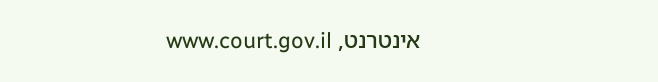אינטרנט, www.court.gov.il